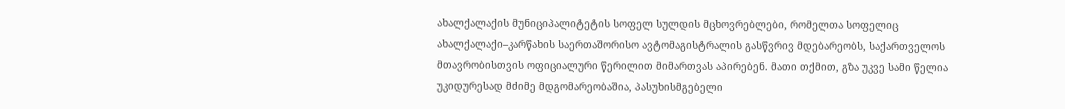ახალქალაქის მუნიციპალიტეტის სოფელ სულდის მცხოვრებლები, რომელთა სოფელიც ახალქალაქი–კარწახის საერთაშორისო ავტომაგისტრალის გასწვრივ მდებარეობს, საქართველოს მთავრობისთვის ოფიციალური წერილით მიმართვას აპირებენ. მათი თქმით, გზა უკვე სამი წელია უკიდურესად მძიმე მდგომარეობაშია, პასუხისმგებელი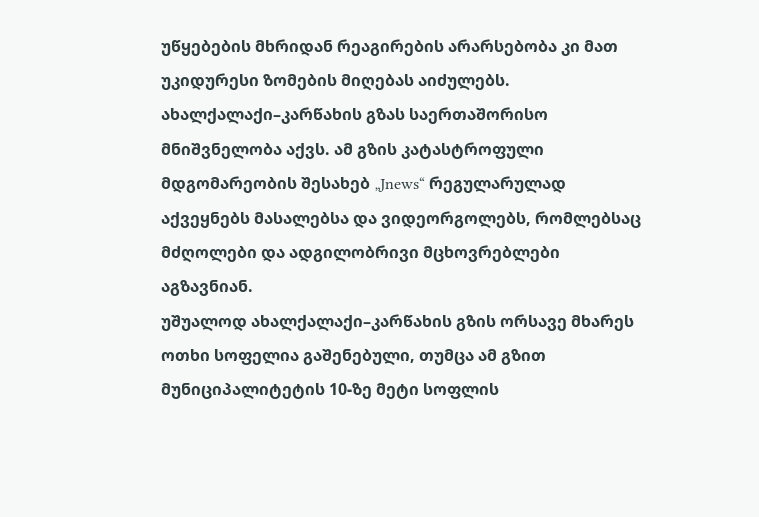უწყებების მხრიდან რეაგირების არარსებობა კი მათ უკიდურესი ზომების მიღებას აიძულებს.
ახალქალაქი–კარწახის გზას საერთაშორისო მნიშვნელობა აქვს. ამ გზის კატასტროფული მდგომარეობის შესახებ „Jnews“ რეგულარულად აქვეყნებს მასალებსა და ვიდეორგოლებს, რომლებსაც მძღოლები და ადგილობრივი მცხოვრებლები აგზავნიან.
უშუალოდ ახალქალაქი–კარწახის გზის ორსავე მხარეს ოთხი სოფელია გაშენებული, თუმცა ამ გზით მუნიციპალიტეტის 10-ზე მეტი სოფლის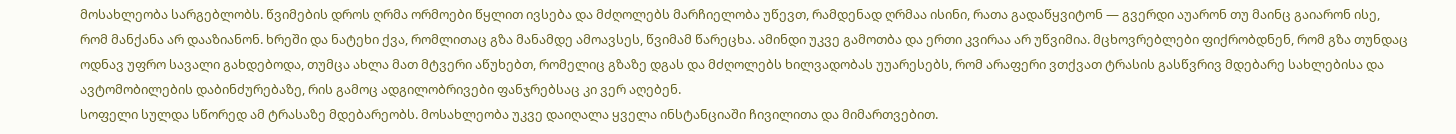მოსახლეობა სარგებლობს. წვიმების დროს ღრმა ორმოები წყლით ივსება და მძღოლებს მარჩიელობა უწევთ, რამდენად ღრმაა ისინი, რათა გადაწყვიტონ — გვერდი აუარონ თუ მაინც გაიარონ ისე, რომ მანქანა არ დააზიანონ. ხრეში და ნატეხი ქვა, რომლითაც გზა მანამდე ამოავსეს, წვიმამ წარეცხა. ამინდი უკვე გამოთბა და ერთი კვირაა არ უწვიმია. მცხოვრებლები ფიქრობდნენ, რომ გზა თუნდაც ოდნავ უფრო სავალი გახდებოდა, თუმცა ახლა მათ მტვერი აწუხებთ, რომელიც გზაზე დგას და მძღოლებს ხილვადობას უუარესებს, რომ არაფერი ვთქვათ ტრასის გასწვრივ მდებარე სახლებისა და ავტომობილების დაბინძურებაზე, რის გამოც ადგილობრივები ფანჯრებსაც კი ვერ აღებენ.
სოფელი სულდა სწორედ ამ ტრასაზე მდებარეობს. მოსახლეობა უკვე დაიღალა ყველა ინსტანციაში ჩივილითა და მიმართვებით.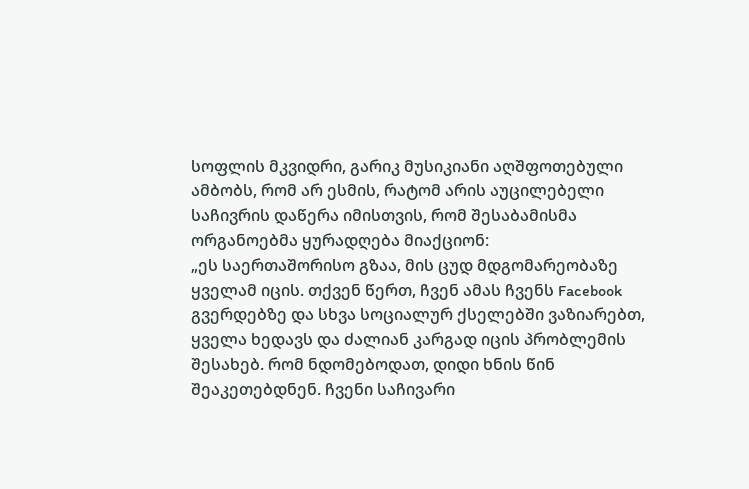სოფლის მკვიდრი, გარიკ მუსიკიანი აღშფოთებული ამბობს, რომ არ ესმის, რატომ არის აუცილებელი საჩივრის დაწერა იმისთვის, რომ შესაბამისმა ორგანოებმა ყურადღება მიაქციონ:
„ეს საერთაშორისო გზაა, მის ცუდ მდგომარეობაზე ყველამ იცის. თქვენ წერთ, ჩვენ ამას ჩვენს Facebook გვერდებზე და სხვა სოციალურ ქსელებში ვაზიარებთ, ყველა ხედავს და ძალიან კარგად იცის პრობლემის შესახებ. რომ ნდომებოდათ, დიდი ხნის წინ შეაკეთებდნენ. ჩვენი საჩივარი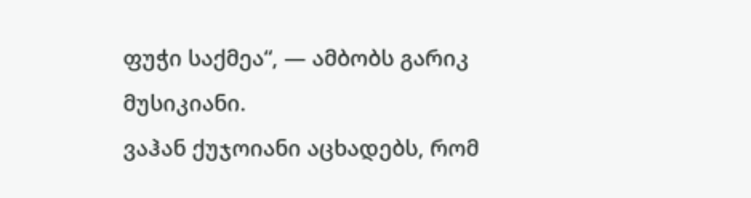ფუჭი საქმეა“, — ამბობს გარიკ მუსიკიანი.
ვაჰან ქუჯოიანი აცხადებს, რომ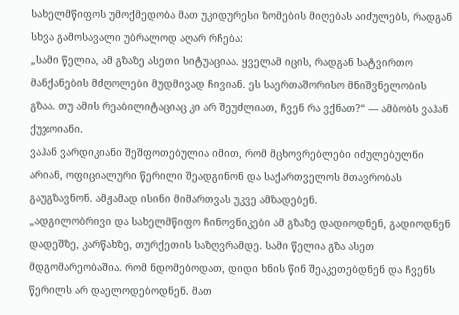სახელმწიფოს უმოქმედობა მათ უკიდურესი ზომების მიღებას აიძულებს, რადგან სხვა გამოსავალი უბრალოდ აღარ რჩება:
„სამი წელია, ამ გზაზე ასეთი სიტუაციაა. ყველამ იცის, რადგან სატვირთო მანქანების მძღოლები მუდმივად ჩივიან. ეს საერთაშორისო მნიშვნელობის გზაა. თუ ამის რეაბილიტაციაც კი არ შეუძლიათ, ჩვენ რა ვქნათ?“ — ამბობს ვაჰან ქუჯოიანი.
ვაჰან ვარდიკიანი შეშფოთებულია იმით, რომ მცხოვრებლები იძულებულნი არიან, ოფიციალური წერილი შეადგინონ და საქართველოს მთავრობას გაუგზავნონ. ამჟამად ისინი მიმართვას უკვე ამზადებენ.
„ადგილობრივი და სახელმწიფო ჩინოვნიკები ამ გზაზე დადიოდნენ, გადიოდნენ დადეშზე, კარწახზე, თურქეთის საზღვრამდე. სამი წელია გზა ასეთ მდგომარეობაშია. რომ ნდომებოდათ, დიდი ხნის წინ შეაკეთებდნენ და ჩვენს წერილს არ დაელოდებოდნენ. მათ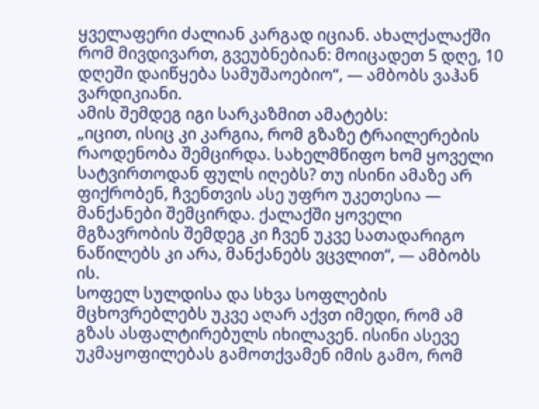ყველაფერი ძალიან კარგად იციან. ახალქალაქში რომ მივდივართ, გვეუბნებიან: მოიცადეთ 5 დღე, 10 დღეში დაიწყება სამუშაოებიო“, — ამბობს ვაჰან ვარდიკიანი.
ამის შემდეგ იგი სარკაზმით ამატებს:
„იცით, ისიც კი კარგია, რომ გზაზე ტრაილერების რაოდენობა შემცირდა. სახელმწიფო ხომ ყოველი სატვირთოდან ფულს იღებს? თუ ისინი ამაზე არ ფიქრობენ, ჩვენთვის ასე უფრო უკეთესია — მანქანები შემცირდა. ქალაქში ყოველი მგზავრობის შემდეგ კი ჩვენ უკვე სათადარიგო ნაწილებს კი არა, მანქანებს ვცვლით“, — ამბობს ის.
სოფელ სულდისა და სხვა სოფლების მცხოვრებლებს უკვე აღარ აქვთ იმედი, რომ ამ გზას ასფალტირებულს იხილავენ. ისინი ასევე უკმაყოფილებას გამოთქვამენ იმის გამო, რომ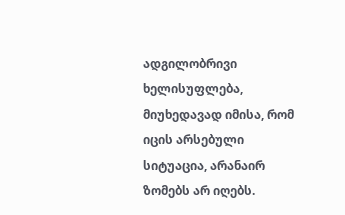ადგილობრივი ხელისუფლება, მიუხედავად იმისა, რომ იცის არსებული სიტუაცია, არანაირ ზომებს არ იღებს.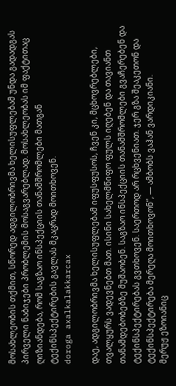მოსახლეობის თქმით, სწორედ ადგილობრივმა ხელისუფლებამ უნდა გადადგას პირველი ნაბიჯები პრობლემის მოსაგვარებლად. მოსახლეობას იმ ფაქტითაც ღიზიანდება, რომ საგზაო ინსპექციის თანამშრომლები მათგან ტექინსპექტირების გავლას მკაცრად მოითხოვენ.
doroga axalkalakkarcax

დაე, ადგილობრივმა ხელისუფლებამ იფუსფუსოს, ჩვენ კი, მცხოვრებლები, თვალყურს ვადევნებთ მათ. ისინი სახელმწიფო ფულს იღებენ და თავიანთ თანამდებობებზე მუშაობენ. საგზაო ინსპექციის თანამშრომლები გვაჩერებენ და ტექინსპექტირებას გვთხოვენ. საერთოდ არ რცხვენიათ. ჯერ გზა შეაკეთონ და ტექინსპექტირება მერეღა მოითხოვონ“, — ამბობს ვაჰან ვარდიკიანი.
მერუჟ ეზოიანიც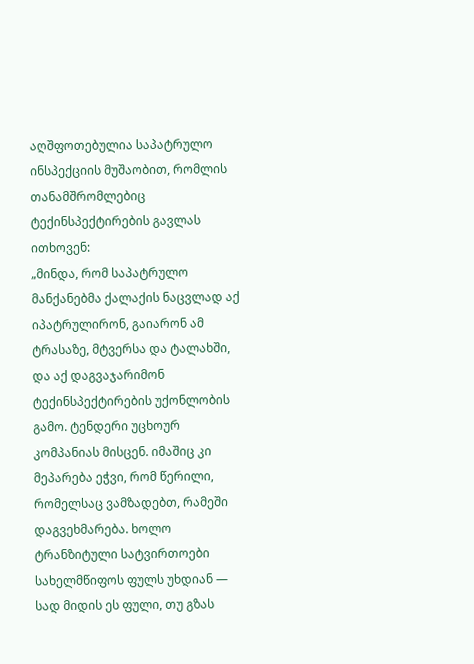აღშფოთებულია საპატრულო ინსპექციის მუშაობით, რომლის თანამშრომლებიც ტექინსპექტირების გავლას ითხოვენ:
„მინდა, რომ საპატრულო მანქანებმა ქალაქის ნაცვლად აქ იპატრულირონ, გაიარონ ამ ტრასაზე, მტვერსა და ტალახში, და აქ დაგვაჯარიმონ ტექინსპექტირების უქონლობის გამო. ტენდერი უცხოურ კომპანიას მისცენ. იმაშიც კი მეპარება ეჭვი, რომ წერილი, რომელსაც ვამზადებთ, რამეში დაგვეხმარება. ხოლო ტრანზიტული სატვირთოები სახელმწიფოს ფულს უხდიან — სად მიდის ეს ფული, თუ გზას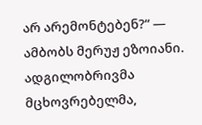არ არემონტებენ?“ — ამბობს მერუჟ ეზოიანი.
ადგილობრივმა მცხოვრებელმა,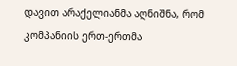დავით არაქელიანმა აღნიშნა, რომ კომპანიის ერთ-ერთმა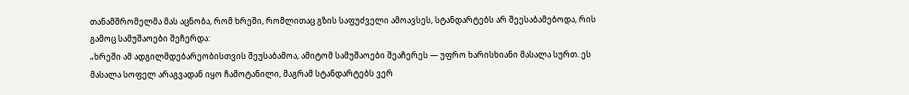თანამშრომელმა მას აცნობა, რომ ხრეში, რომლითაც გზის საფუძველი ამოავსეს, სტანდარტებს არ შეესაბამებოდა, რის გამოც სამუშაოები შეჩერდა:
„ხრეში ამ ადგილმდებარეობისთვის შეუსაბამოა, ამიტომ სამუშაოები შეაჩერეს — უფრო ხარისხიანი მასალა სურთ. ეს მასალა სოფელ არაგვადან იყო ჩამოტანილი, მაგრამ სტანდარტებს ვერ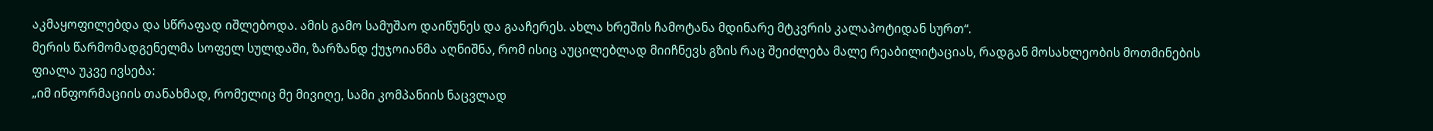აკმაყოფილებდა და სწრაფად იშლებოდა. ამის გამო სამუშაო დაიწუნეს და გააჩერეს. ახლა ხრეშის ჩამოტანა მდინარე მტკვრის კალაპოტიდან სურთ“.
მერის წარმომადგენელმა სოფელ სულდაში, ზარზანდ ქუჯოიანმა აღნიშნა, რომ ისიც აუცილებლად მიიჩნევს გზის რაც შეიძლება მალე რეაბილიტაციას, რადგან მოსახლეობის მოთმინების ფიალა უკვე ივსება:
„იმ ინფორმაციის თანახმად, რომელიც მე მივიღე, სამი კომპანიის ნაცვლად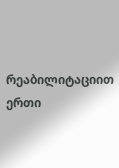რეაბილიტაციით ერთი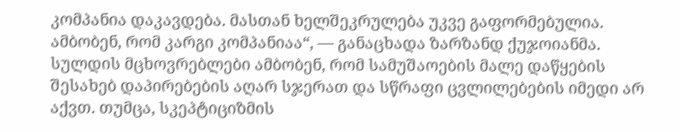კომპანია დაკავდება. მასთან ხელშეკრულება უკვე გაფორმებულია. ამბობენ, რომ კარგი კომპანიაა“, — განაცხადა ზარზანდ ქუჯოიანმა.
სულდის მცხოვრებლები ამბობენ, რომ სამუშაოების მალე დაწყების შესახებ დაპირებების აღარ სჯერათ და სწრაფი ცვლილებების იმედი არ აქვთ. თუმცა, სკეპტიციზმის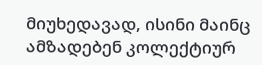მიუხედავად, ისინი მაინც ამზადებენ კოლექტიურ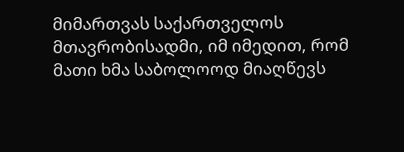მიმართვას საქართველოს მთავრობისადმი, იმ იმედით, რომ მათი ხმა საბოლოოდ მიაღწევს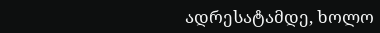ადრესატამდე, ხოლო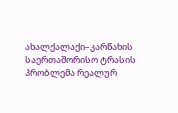ახალქალაქი–კარწახის საერთაშორისო ტრასის პრობლემა რეალურ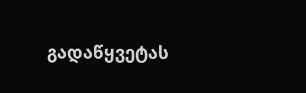გადაწყვეტას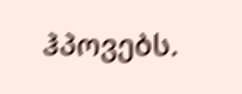ჰპოვებს.